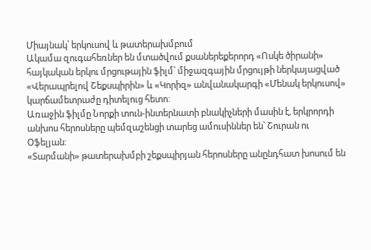Միայնակ՝ երկուսով և թատերախմբում
Ակամա զուգահեռներ են մտածվում քսաներեքերորդ «Ոսկե ծիրանի» հայկական երկու մրցութային ֆիլմ՝ միջազգային մրցույթի ներկայացված «Վերապրելով Շեքսպիրին» և «Կորիզ» անվանակարգի «Մենակ երկուսով» կարճամետրաժը դիտելուց հետո:
Առաջին ֆիլմը Նորքի տուն-ինտերնատի բնակիչների մասին է, երկրորդի անխոս հերոսները պեմզաշենցի տարեց ամուսիններ են՝ Շուրան ու Օֆելյան:
«Տարմանի» թատերախմբի շեքսպիրյան հերոսները անընդհատ խոսում են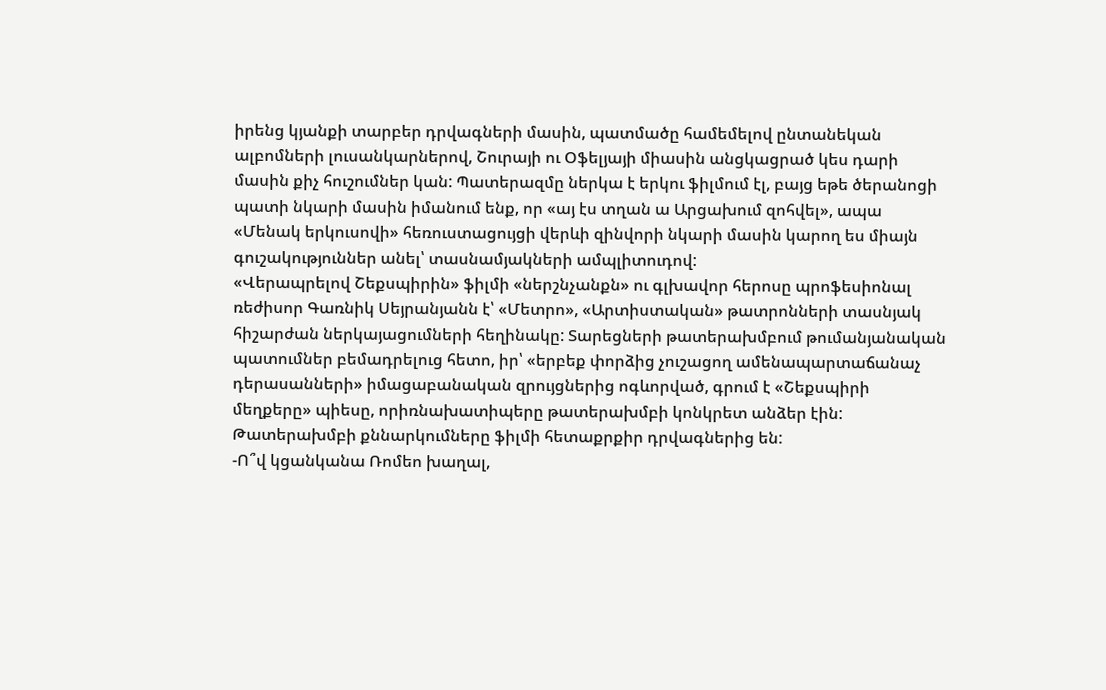իրենց կյանքի տարբեր դրվագների մասին, պատմածը համեմելով ընտանեկան ալբոմների լուսանկարներով, Շուրայի ու Օֆելյայի միասին անցկացրած կես դարի մասին քիչ հուշումներ կան: Պատերազմը ներկա է երկու ֆիլմում էլ, բայց եթե ծերանոցի պատի նկարի մասին իմանում ենք, որ «այ էս տղան ա Արցախում զոհվել», ապա «Մենակ երկուսովի» հեռուստացույցի վերևի զինվորի նկարի մասին կարող ես միայն գուշակություններ անել՝ տասնամյակների ամպլիտուդով:
«Վերապրելով Շեքսպիրին» ֆիլմի «ներշնչանքն» ու գլխավոր հերոսը պրոֆեսիոնալ ռեժիսոր Գառնիկ Սեյրանյանն է՝ «Մետրո», «Արտիստական» թատրոնների տասնյակ հիշարժան ներկայացումների հեղինակը: Տարեցների թատերախմբում թումանյանական պատումներ բեմադրելուց հետո, իր՝ «երբեք փորձից չուշացող ամենապարտաճանաչ դերասանների» իմացաբանական զրույցներից ոգևորված, գրում է «Շեքսպիրի մեղքերը» պիեսը, որիռնախատիպերը թատերախմբի կոնկրետ անձեր էին: Թատերախմբի քննարկումները ֆիլմի հետաքրքիր դրվագներից են:
-Ո՞վ կցանկանա Ռոմեո խաղալ,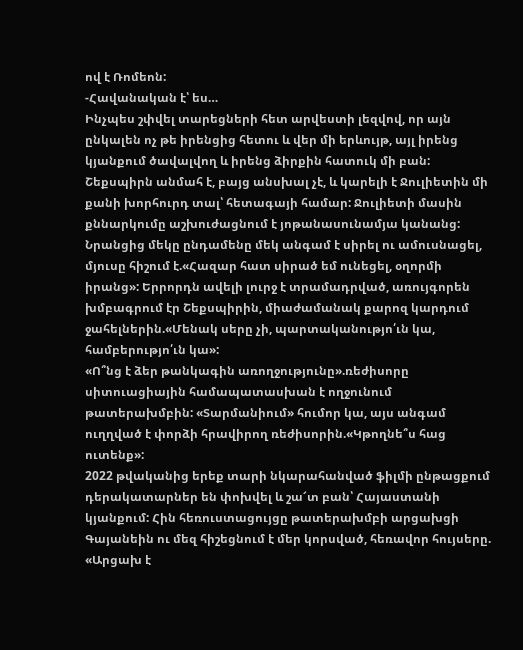ով է Ռոմեոն:
-Հավանական է՝ ես…
Ինչպես շփվել տարեցների հետ արվեստի լեզվով, որ այն ընկալեն ոչ թե իրենցից հետու և վեր մի երևույթ, այլ իրենց կյանքում ծավալվող և իրենց ձիրքին հատուկ մի բան: Շեքսպիրն անմահ է, բայց անսխալ չէ, և կարելի է Ջուլիետին մի քանի խորհուրդ տալ՝ հետագայի համար: Ջուլիետի մասին քննարկումը աշխուժացնում է յոթանասունամյա կանանց: Նրանցից մեկը ընդամենը մեկ անգամ է սիրել ու ամուսնացել, մյուսը հիշում է.«Հազար հատ սիրած եմ ունեցել, օղորմի իրանց»: Երրորդն ավելի լուրջ է տրամադրված, առույգորեն խմբագրում էր Շեքսպիրին, միաժամանակ քարոզ կարդում ջահելներին.«Մենակ սերը չի, պարտականությո՛ւն կա, համբերությո՛ւն կա»:
«Ո՞նց է ձեր թանկագին առողջությունը».ռեժիսորը սիտուացիային համապատասխան է ողջունում թատերախմբին: «Տարմանիում» հումոր կա, այս անգամ ուղղված է փորձի հրավիրող ռեժիսորին.«Կթողնե՞ս հաց ուտենք»:
2022 թվականից երեք տարի նկարահանված ֆիլմի ընթացքում դերակատարներ են փոխվել և շա՜տ բան՝ Հայաստանի կյանքում: Հին հեռուստացույցը թատերախմբի արցախցի Գայանեին ու մեզ հիշեցնում է մեր կորսված, հեռավոր հույսերը. «Արցախ է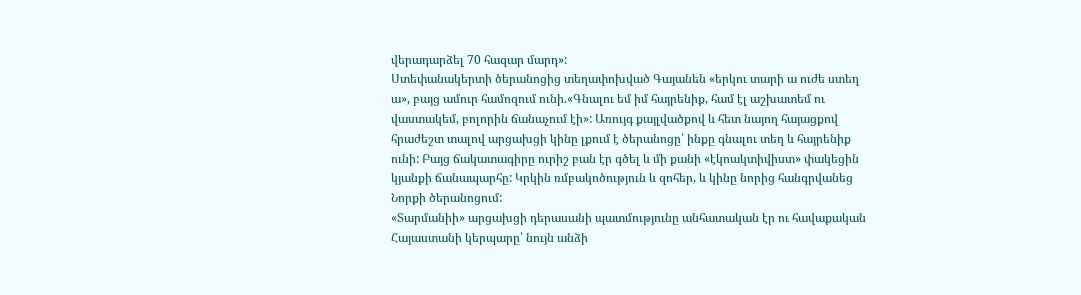վերադարձել 70 հազար մարդ»:
Ստեփանակերտի ծերանոցից տեղափոխված Գայանեն «երկու տարի ա ուժե ստեղ ա», բայց ամուր համոզում ունի.«Գնալու եմ իմ հայրենիք, համ էլ աշխատեմ ու վաստակեմ, բոլորին ճանաչում էի»: Առույգ քայլվածքով և հետ նայող հայացքով հրաժեշտ տալով արցախցի կինը լքում է ծերանոցը՝ ինքը գնալու տեղ և հայրենիք ունի: Բայց ճակատագիրը ուրիշ բան էր գծել և մի քանի «էկոակտիվիստ» փակեցին կյանքի ճանապարհը: Կրկին ռմբակոծություն և զոհեր, և կինը նորից հանգրվանեց Նորքի ծերանոցում:
«Տարմանիի» արցախցի դերասանի պատմությունը անհատական էր ու հավաքական Հայաստանի կերպարը՝ նույն անձի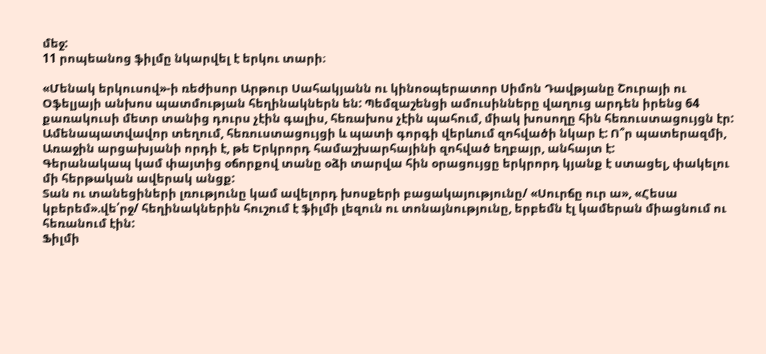մեջ:
11 րոպեանոց ֆիլմը նկարվել է երկու տարի։

«Մենակ երկուսով»-ի ռեժիսոր Արթուր Սահակյանն ու կինոօպերատոր Սիմոն Դավթյանը Շուրայի ու Օֆելյայի անխոս պատմության հեղինակներն են: Պեմզաշենցի ամուսինները վաղուց արդեն իրենց 64 քառակուսի մետր տանից դուրս չէին գալիս, հեռախոս չէին պահում, միակ խոսողը հին հեռուստացույցն էր:
Ամենապատվավոր տեղում, հեռուստացույցի և պատի գորգի վերևում զոհվածի նկար է: Ո՞ր պատերազմի, Առաջին արցախյանի որդի է, թե Երկրորդ համաշխարհայինի զոհված եղբայր, անհայտ է:
Գերանակապ կամ փայտից օճորքով տանը օձի տարվա հին օրացույցը երկրորդ կյանք է ստացել, փակելու մի հերթական ավերակ անցք:
Տան ու տանեցիների լռությունը կամ ավելորդ խոսքերի բացակայությունը/ «Սուրճը ուր ա», «Հեսա կբերեմ».վե՛րջ/ հեղինակներին հուշում է ֆիլմի լեզուն ու տոնայնությունը, երբեմն էլ կամերան միացնում ու հեռանում էին:
Ֆիլմի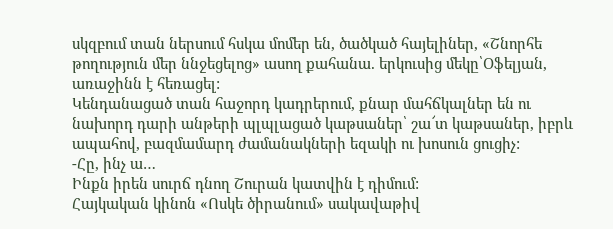սկզբում տան ներսում հսկա մոմեր են, ծածկած հայելիներ, «Շնորհե թողություն մեր ննջեցելոց» ասող քահանա. երկուսից մեկը՝Օֆելյան, առաջինն է հեռացել:
Կենդանացած տան հաջորդ կադրերում, քնար մահճկալներ են ու նախորդ դարի անթերի պլպլացած կաթսաներ՝ շա՜տ կաթսաներ, իբրև ապահով, բազմամարդ ժամանակների եզակի ու խոսուն ցուցիչ:
-Հը, ինչ ա…
Ինքն իրեն սուրճ դնող Շուրան կատվին է դիմում:
Հայկական կինոն «Ոսկե ծիրանում» սակավաթիվ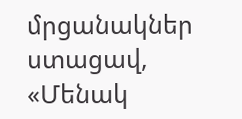մրցանակներ ստացավ, «Մենակ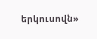երկուսովն»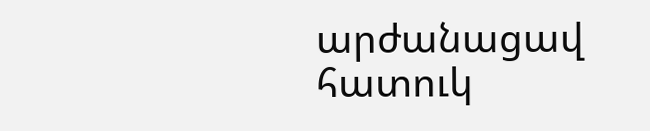արժանացավ հատուկ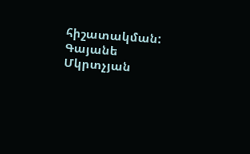հիշատակման:
Գայանե Մկրտչյան